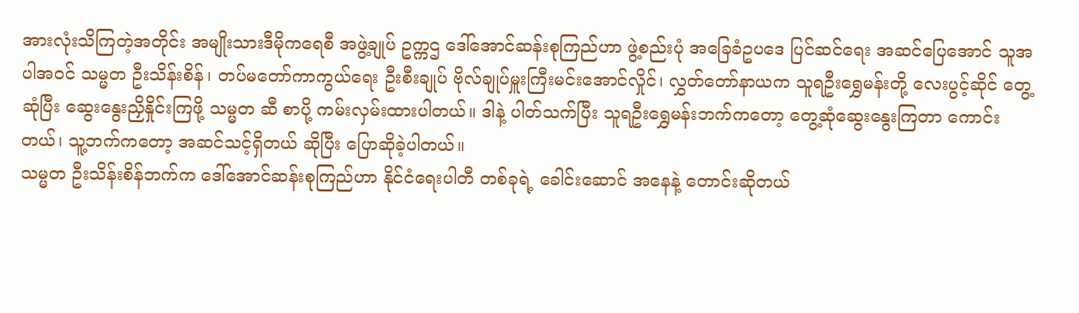အားလုံးသိကြတဲ့အတိုင်း အမျိုးသားဒီမိုကရေစီ အဖွဲ့ချုပ် ဥက္ကဌ ဒေါ်အောင်ဆန်းစုကြည်ဟာ ဖွဲ့စည်းပုံ အခြေခံဥပဒေ ပြင်ဆင်ရေး အဆင်ပြေအောင် သူအပါအဝင် သမ္မတ ဦးသိန်းစိန်၊ တပ်မတော်ကာကွယ်ရေး ဦးစီးချုပ် ဗိုလ်ချုပ်မှူးကြီးမင်းအောင်လှိုင်၊ လွှတ်တော်နာယက သူရဦးရွှေမန်းတို့ လေးပွင့်ဆိုင် တွေ့ဆုံပြီး ဆွေးနွေးညှိနှိုင်းကြဖို့ သမ္မတ ဆီ စာပို့ ကမ်းလှမ်းထားပါတယ်။ ဒါနဲ့ ပါတ်သက်ပြီး သူရဦးရွှေမန်းဘက်ကတော့ တွေ့ဆုံဆွေးနွေးကြတာ ကောင်းတယ်၊ သူ့ဘက်ကတော့ အဆင်သင့်ရှိတယ် ဆိုပြီး ပြောဆိုခဲ့ပါတယ်။
သမ္မတ ဦးသိန်းစိန်ဘက်က ဒေါ်အောင်ဆန်းစုကြည်ဟာ နိုင်ငံရေးပါတီ တစ်ခုရဲ့ ခေါင်းဆောင် အနေနဲ့ တောင်းဆိုတယ်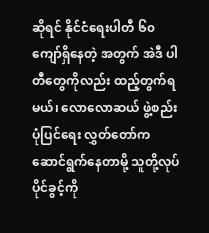ဆိုရင် နိုင်ငံရေးပါတီ ၆၀ ကျော်ရှိနေတဲ့ အတွက် အဲဒီ ပါတီတွေကိုလည်း ထည့်တွက်ရမယ်၊ လောလောဆယ် ဖွဲ့စည်းပုံပြင်ရေး လွှတ်တော်က ဆောင်ရွက်နေတာမို့ သူတို့လုပ်ပိုင်ခွင့်ကို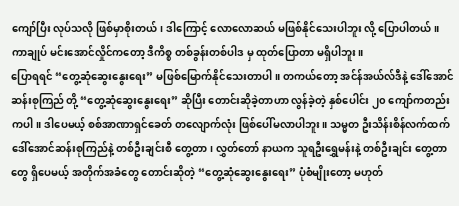ကျော်ပြီး လုပ်သလို ဖြစ်မှာစိုးတယ်၊ ဒါကြောင့် လောလောဆယ် မဖြစ်နိုင်သေးပါဘူး လို့ ပြောပါတယ်။ ကာချုပ် မင်းအောင်လှိုင်ကတော့ ဒီကိစ္စ တစ်ခွန်းတစ်ပါဒ မှ ထုတ်ပြောတာ မရှိပါဘူး။
ပြောရရင် “တွေ့ဆုံဆွေးနွေးရေး” မဖြစ်မြောက်နိုင်သေးတာပါ။ တကယ်တော့ အင်န်အယ်လ်ဒီနဲ့ ဒေါ်အောင်ဆန်းစုကြည် တို့ “တွေ့ဆုံဆွေးနွေးရေး” ဆိုပြီး တောင်းဆိုခဲ့တာဟာ လွန်ခဲ့တဲ့ နှစ်ပေါင်း ၂၀ ကျော်ကတည်းကပါ။ ဒါပေမယ့် စစ်အာဏာရှင်ခေတ် တလျောက်လုံး ဖြစ်ပေါ်မလာပါဘူး။ သမ္မတ ဦးသိန်းစိန်လက်ထက် ဒေါ်အောင်ဆန်းစုကြည်နဲ့ တစ်ဦးချင်းစီ တွေ့တာ၊ လွှတ်တော် နာယက သူရဦးရွှေမန်းနဲ့ တစ်ဦးချင်း တွေ့တာတွေ ရှိပေမယ့် အတိုက်အခံတွေ တောင်းဆိုတဲ့ “တွေ့ဆုံဆွေးနွေးရေး” ပုံစံမျိုးတော့ မဟုတ်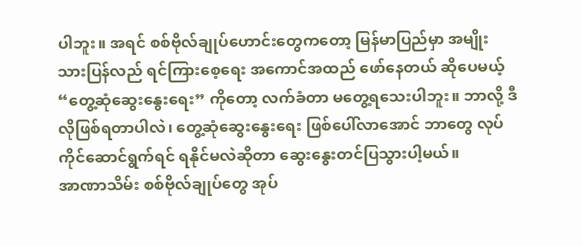ပါဘူး။ အရင် စစ်ဗိုလ်ချုပ်ဟောင်းတွေကတော့ မြန်မာပြည်မှာ အမျိုးသားပြန်လည် ရင်ကြားစေ့ရေး အကောင်အထည် ဖော်နေတယ် ဆိုပေမယ့် “တွေ့ဆုံဆွေးနွေးရေး” ကိုတော့ လက်ခံတာ မတွေ့ရသေးပါဘူး။ ဘာလို့ ဒီလိုဖြစ်ရတာပါလဲ၊ တွေ့ဆုံဆွေးနွေးရေး ဖြစ်ပေါ်လာအောင် ဘာတွေ လုပ်ကိုင်ဆောင်ရွက်ရင် ရနိုင်မလဲဆိုတာ ဆွေးနွေးတင်ပြသွားပါ့မယ်။
အာဏာသိမ်း စစ်ဗိုလ်ချုပ်တွေ အုပ်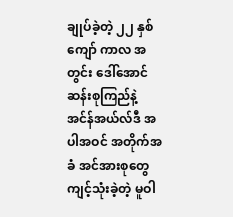ချုပ်ခဲ့တဲ့ ၂၂ နှစ်ကျော် ကာလ အတွင်း ဒေါ်အောင်ဆန်းစုကြည်နဲ့ အင်န်အယ်လ်ဒီ အပါအဝင် အတိုက်အခံ အင်အားစုတွေ ကျင့်သုံးခဲ့တဲ့ မူဝါ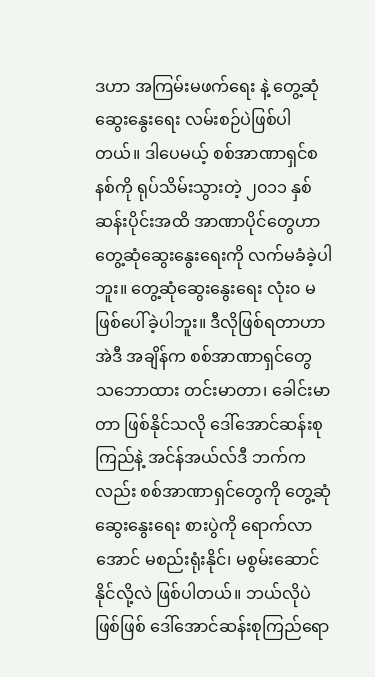ဒဟာ အကြမ်းမဖက်ရေး နဲ့ တွေ့ဆုံဆွေးနွေးရေး လမ်းစဉ်ပဲဖြစ်ပါတယ်။ ဒါပေမယ့် စစ်အာဏာရှင်စနစ်ကို ရုပ်သိမ်းသွားတဲ့ ၂၀၁၁ နှစ်ဆန်းပိုင်းအထိ အာဏာပိုင်တွေဟာ တွေ့ဆုံဆွေးနွေးရေးကို လက်မခံခဲ့ပါဘူး။ တွေ့ဆုံဆွေးနွေးရေး လုံး၀ မဖြစ်ပေါ်ခဲ့ပါဘူး။ ဒီလိုဖြစ်ရတာဟာ အဲဒီ အချိန်က စစ်အာဏာရှင်တွေ သဘောထား တင်းမာတာ၊ ခေါင်းမာတာ ဖြစ်နိုင်သလို ဒေါ်အောင်ဆန်းစုကြည်နဲ့ အင်န်အယ်လ်ဒီ ဘက်ကလည်း စစ်အာဏာရှင်တွေကို တွေ့ဆုံဆွေးနွေးရေး စားပွဲကို ရောက်လာအောင် မစည်းရုံးနိုင်၊ မစွမ်းဆောင်နိုင်လို့လဲ ဖြစ်ပါတယ်။ ဘယ်လိုပဲဖြစ်ဖြစ် ဒေါ်အောင်ဆန်းစုကြည်ရော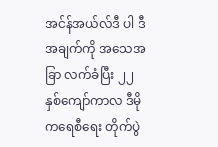အင်န်အယ်လ်ဒီ ပါ ဒီ အချက်ကို အသေအခြာ လက်ခံပြီး ၂၂ နှစ်ကျော်ကာလ ဒီမိုကရေစီရေး တိုက်ပွဲ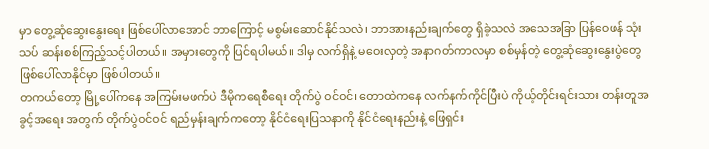မှာ တွေ့ဆုံဆွေးနွေးရေး ဖြစ်ပေါ်လာအောင် ဘာကြောင့် မစွမ်းဆောင်နိုင်သလဲ၊ ဘာအားနည်းချက်တွေ ရှိခဲ့သလဲ အသေအခြာ ပြန်ဝေဖန် သုံးသပ် ဆန်းစစ်ကြည့်သင့်ပါတယ်။ အမှားတွေကို ပြင်ရပါမယ်။ ဒါမှ လက်ရှိနဲ့ မဝေးလှတဲ့ အနာဂတ်ကာလမှာ စစ်မှန်တဲ့ တွေ့ဆုံဆွေးနွေးပွဲတွေ ဖြစ်ပေါ်လာနိုင်မှာ ဖြစ်ပါတယ်။
တကယ်တော့ မြို့ပေါ်ကနေ အကြမ်းမဖက်ပဲ ဒီမိုကရေစီရေး တိုက်ပွဲ ဝင်ဝင်၊ တောထဲကနေ လက်နက်ကိုင်ပြီးပဲ ကိုယ့်တိုင်းရင်းသား တန်းတူအခွင့်အရေး အတွက် တိုက်ပွဲဝင်ဝင် ရည်မှန်းချက်ကတော့ နိုင်ငံရေးပြသနာကို နိုင်ငံရေးနည်းနဲ့ ဖြေရှင်း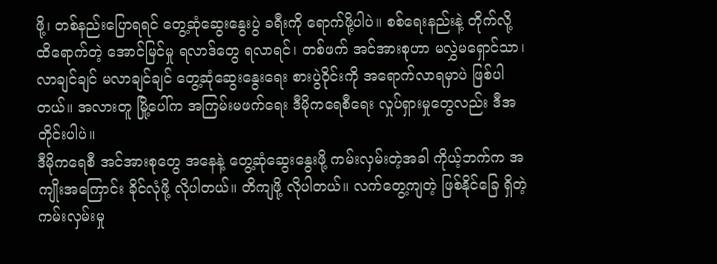ဖို့၊ တစ်နည်းပြောရရင် တွေ့ဆုံဆွေးနွေးပွဲ ခရီးကို ရောက်ဖို့ပါပဲ။ စစ်ရေးနည်းနဲ့ တိုက်လို့ ထိရောက်တဲ့ အောင်မြင်မှု ရလာဒ်တွေ ရလာရင်၊ တစ်ဖက် အင်အားစုဟာ မလွှဲမရှောင်သာ၊ လာချင်ချင် မလာချင်ချင် တွေ့ဆုံဆွေးနွေးရေး စားပွဲဝိုင်းကို အရောက်လာရမှာပဲ ဖြစ်ပါတယ်။ အလားတူ မြို့ပေါ်က အကြမ်းမဖက်ရေး ဒီမိုကရေစီရေး လှုပ်ရှားမှုတွေလည်း ဒီအတိုင်းပါပဲ။
ဒီမိုကရေစီ အင်အားစုတွေ အနေနဲ့ တွေ့ဆုံဆွေးနွေးဖို့ ကမ်းလှမ်းတဲ့အခါ ကိုယ့်ဘက်က အကျိုးအကြောင်း ခိုင်လုံဖို့ လိုပါတယ်။ တိကျဖို့ လိုပါတယ်။ လက်တွေ့ကျတဲ့ ဖြစ်နိုင်ခြေ ရှိတဲ့ ကမ်းလှမ်းမှု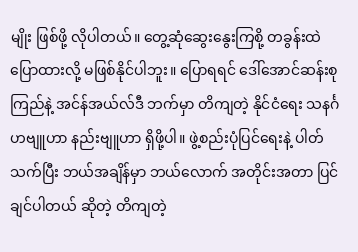မျိုး ဖြစ်ဖို့ လိုပါတယ်။ တွေ့ဆုံဆွေးနွေးကြစို့ တခွန်းထဲ ပြောထားလို့ မဖြစ်နိုင်ပါဘူး။ ပြောရရင် ဒေါ်အောင်ဆန်းစုကြည်နဲ့ အင်န်အယ်လ်ဒီ ဘက်မှာ တိကျတဲ့ နိုင်ငံရေး သနင်္ဂဟဗျူဟာ နည်းဗျူဟာ ရှိဖို့ပါ။ ဖွဲ့စည်းပုံပြင်ရေးနဲ့ ပါတ်သက်ပြီး ဘယ်အချိန်မှာ ဘယ်လောက် အတိုင်းအတာ ပြင်ချင်ပါတယ် ဆိုတဲ့ တိကျတဲ့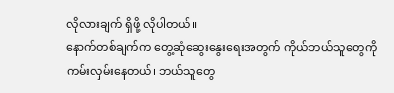လိုလားချက် ရှိဖို့ လိုပါတယ်။
နောက်တစ်ချက်က တွေ့ဆုံဆွေးနွေးရေးအတွက် ကိုယ်ဘယ်သူတွေကို ကမ်းလှမ်းနေတယ်၊ ဘယ်သူတွေ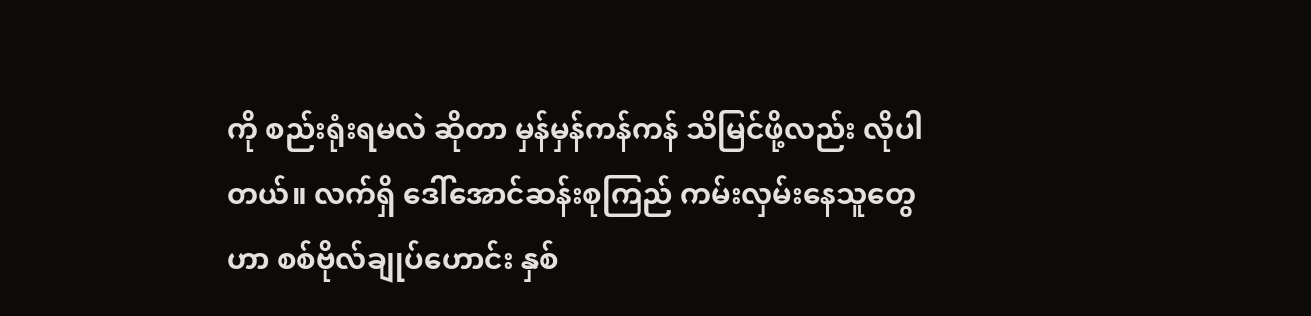ကို စည်းရုံးရမလဲ ဆိုတာ မှန်မှန်ကန်ကန် သိမြင်ဖို့လည်း လိုပါတယ်။ လက်ရှိ ဒေါ်အောင်ဆန်းစုကြည် ကမ်းလှမ်းနေသူတွေဟာ စစ်ဗိုလ်ချုပ်ဟောင်း နှစ်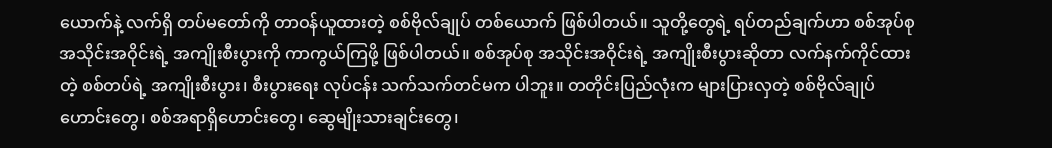ယောက်နဲ့ လက်ရှိ တပ်မတော်ကို တာဝန်ယူထားတဲ့ စစ်ဗိုလ်ချုပ် တစ်ယောက် ဖြစ်ပါတယ်။ သူတို့တွေရဲ့ ရပ်တည်ချက်ဟာ စစ်အုပ်စုအသိုင်းအဝိုင်းရဲ့ အကျိုးစီးပွားကို ကာကွယ်ကြဖို့ ဖြစ်ပါတယ်။ စစ်အုပ်စု အသိုင်းအဝိုင်းရဲ့ အကျိုးစီးပွားဆိုတာ လက်နက်ကိုင်ထားတဲ့ စစ်တပ်ရဲ့ အကျိုးစီးပွား၊ စီးပွားရေး လုပ်ငန်း သက်သက်တင်မက ပါဘူး။ တတိုင်းပြည်လုံးက များပြားလှတဲ့ စစ်ဗိုလ်ချုပ်ဟောင်းတွေ၊ စစ်အရာရှိဟောင်းတွေ၊ ဆွေမျိုးသားချင်းတွေ၊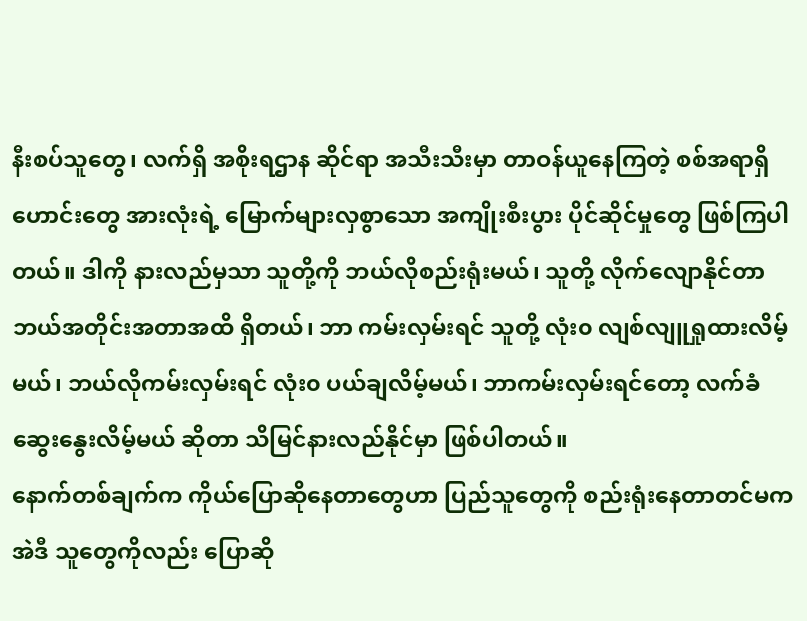နီးစပ်သူတွေ၊ လက်ရှိ အစိုးရဌာန ဆိုင်ရာ အသီးသီးမှာ တာဝန်ယူနေကြတဲ့ စစ်အရာရှိဟောင်းတွေ အားလုံးရဲ့ မြောက်များလှစွာသော အကျိုးစီးပွား ပိုင်ဆိုင်မှုတွေ ဖြစ်ကြပါတယ်။ ဒါကို နားလည်မှသာ သူတို့ကို ဘယ်လိုစည်းရုံးမယ်၊ သူတို့ လိုက်လျောနိုင်တာ ဘယ်အတိုင်းအတာအထိ ရှိတယ်၊ ဘာ ကမ်းလှမ်းရင် သူတို့ လုံး၀ လျစ်လျူရှုထားလိမ့်မယ်၊ ဘယ်လိုကမ်းလှမ်းရင် လုံး၀ ပယ်ချလိမ့်မယ်၊ ဘာကမ်းလှမ်းရင်တော့ လက်ခံဆွေးနွေးလိမ့်မယ် ဆိုတာ သိမြင်နားလည်နိုင်မှာ ဖြစ်ပါတယ်။
နောက်တစ်ချက်က ကိုယ်ပြောဆိုနေတာတွေဟာ ပြည်သူတွေကို စည်းရုံးနေတာတင်မက အဲဒီ သူတွေကိုလည်း ပြောဆို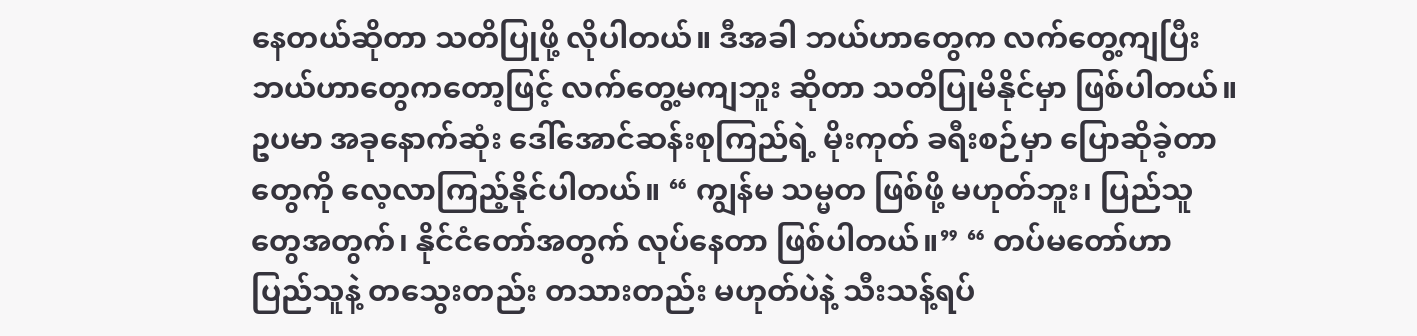နေတယ်ဆိုတာ သတိပြုဖို့ လိုပါတယ်။ ဒီအခါ ဘယ်ဟာတွေက လက်တွေ့ကျပြီး ဘယ်ဟာတွေကတော့ဖြင့် လက်တွေ့မကျဘူး ဆိုတာ သတိပြုမိနိုင်မှာ ဖြစ်ပါတယ်။ ဥပမာ အခုနောက်ဆုံး ဒေါ်အောင်ဆန်းစုကြည်ရဲ့ မိုးကုတ် ခရီးစဉ်မှာ ပြောဆိုခဲ့တာတွေကို လေ့လာကြည့်နိုင်ပါတယ်။ “ ကျွန်မ သမ္မတ ဖြစ်ဖို့ မဟုတ်ဘူး၊ ပြည်သူတွေအတွက်၊ နိုင်ငံတော်အတွက် လုပ်နေတာ ဖြစ်ပါတယ်။” “ တပ်မတော်ဟာ ပြည်သူနဲ့ တသွေးတည်း တသားတည်း မဟုတ်ပဲနဲ့ သီးသန့်ရပ်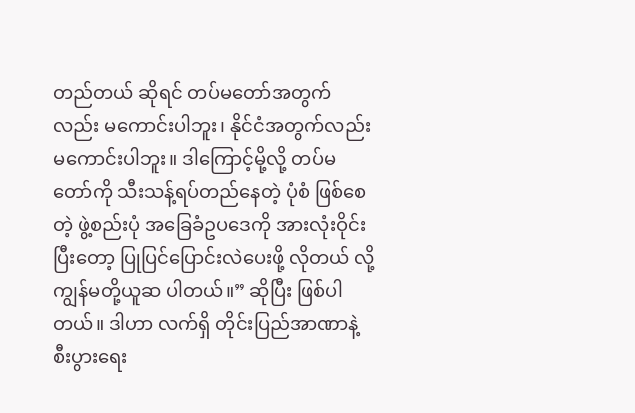တည်တယ် ဆိုရင် တပ်မတော်အတွက်လည်း မကောင်းပါဘူး၊ နိုင်ငံအတွက်လည်း မကောင်းပါဘူး။ ဒါကြောင့်မို့လို့ တပ်မတော်ကို သီးသန့်ရပ်တည်နေတဲ့ ပုံစံ ဖြစ်စေတဲ့ ဖွဲ့စည်းပုံ အခြေခံဥပဒေကို အားလုံးဝိုင်းပြီးတော့ ပြုပြင်ပြောင်းလဲပေးဖို့ လိုတယ် လို့ ကျွန်မတို့ယူဆ ပါတယ်။” ဆိုပြီး ဖြစ်ပါတယ်။ ဒါဟာ လက်ရှိ တိုင်းပြည်အာဏာနဲ့ စီးပွားရေး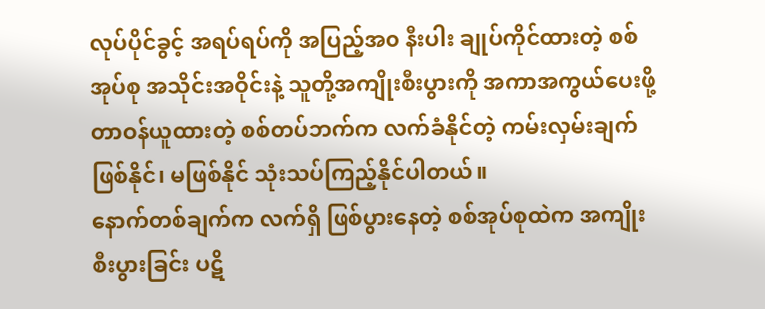လုပ်ပိုင်ခွင့် အရပ်ရပ်ကို အပြည့်အ၀ နီးပါး ချုပ်ကိုင်ထားတဲ့ စစ်အုပ်စု အသိုင်းအဝိုင်းနဲ့ သူတို့အကျိုးစီးပွားကို အကာအကွယ်ပေးဖို့ တာဝန်ယူထားတဲ့ စစ်တပ်ဘက်က လက်ခံနိုင်တဲ့ ကမ်းလှမ်းချက် ဖြစ်နိုင်၊ မဖြစ်နိုင် သုံးသပ်ကြည့်နိုင်ပါတယ်။
နောက်တစ်ချက်က လက်ရှိ ဖြစ်ပွားနေတဲ့ စစ်အုပ်စုထဲက အကျိုးစီးပွားခြင်း ပဋိ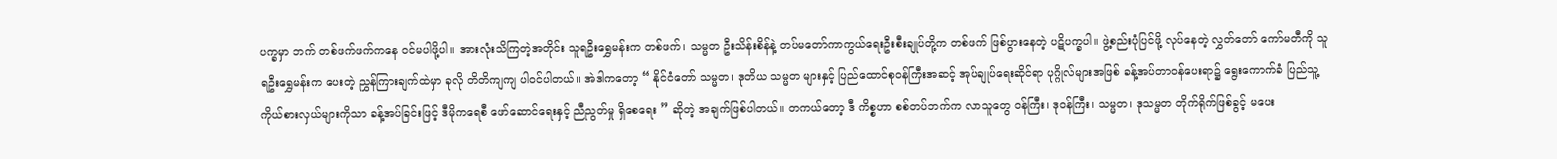ပက္ခမှာ ဘက် တစ်ဖက်ဖက်ကနေ ဝင်မပါဖို့ပါ။ အားလုံးသိကြတဲ့အတိုင်း သူရဦးရွှေမန်းက တစ်ဖက်၊ သမ္မတ ဦးသိန်းစိန်နဲ့ တပ်မတော်ကာကွယ်ရေးဦးစီးချုပ်တို့က တစ်ဖက် ဖြစ်ပွားနေတဲ့ ပဋိပက္ခပါ။ ဖွဲ့စည်းပုံပြင်ဖို့ လုပ်နေတဲ့ လွှတ်တော် ကော်မတီကို သူရဦးရွှေမန်းက ပေးတဲ့ ညွှန်ကြားချက်ထဲမှာ ခုလို တိတိကျကျ ပါဝင်ပါတယ်။ အဲဒါကတော့ “ နိုင်ငံတော် သမ္မတ၊ ဒုတိယ သမ္မတ များနှင့် ပြည်ထောင်စုဝန်ကြီးအဆင့် အုပ်ချုပ်ရေးဆိုင်ရာ ပုဂ္ဂိုလ်များအဖြစ် ခန့်အပ်တာဝန်ပေးရာ၌ ရွေးကောက်ခံ ပြည်သူ့ကိုယ်စားလှယ်များကိုသာ ခန့်အပ်ခြင်းဖြင့် ဒီမိုကရေစီ ဖော်ဆောင်ရေးနှင့် ညီညွတ်မှု ရှိစေရေး ” ဆိုတဲ့ အချက်ဖြစ်ပါတယ်။ တကယ်တော့ ဒီ ကိစ္စဟာ စစ်တပ်ဘက်က လာသူတွေ ဝန်ကြီး၊ ဒုဝန်ကြီး၊ သမ္မတ၊ ဒုသမ္မတ တိုက်ရိုက်ဖြစ်ခွင့် မပေး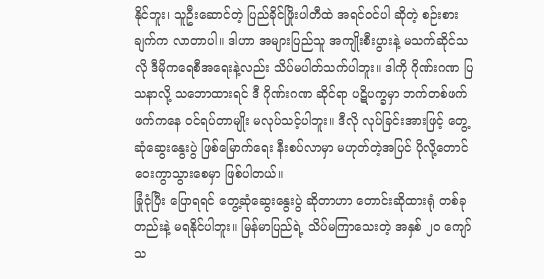နိုင်ဘူး၊ သူဦးဆောင်တဲ့ ပြည်ခိုင်ဖြိုးပါတီထဲ အရင်ဝင်ပါ ဆိုတဲ့ စဉ်းစားချက်က လာတာပါ။ ဒါဟာ အများပြည်သူ အကျိုးစီးပွားနဲ့ မသက်ဆိုင်သလို ဒီမိုကရေစီအရေးနဲ့လည်း သိပ်မပါတ်သက်ပါဘူး။ ဒါကို ဂိုဏ်းဂဏ ပြသနာလို့ သဘောထားရင် ဒီ ဂိုဏ်းဂဏ ဆိုင်ရာ ပဋိပက္ခမှာ ဘက်တစ်ဖက်ဖက်ကနေ ဝင်ရပ်တာမျိုး မလုပ်သင့်ပါဘူး။ ဒီလို လုပ်ခြင်းအားဖြင့် တွေ့ဆုံဆွေးနွေးပွဲ ဖြစ်မြောက်ရေး နီးစပ်လာမှာ မဟုတ်တဲ့အပြင် ပိုလို့တောင် ဝေးကွာသွားစေမှာ ဖြစ်ပါတယ်။
ခြုံငုံပြီး ပြောရရင် တွေ့ဆုံဆွေးနွေးပွဲ ဆိုတာဟာ တောင်းဆိုထားရုံ တစ်ခုတည်းနဲ့ မရနိုင်ပါဘူး။ မြန်မာပြည်ရဲ့ သိပ်မကြာသေးတဲ့ အနှစ် ၂၀ ကျော် သ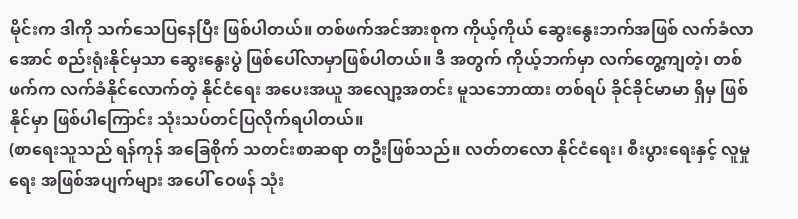မိုင်းက ဒါကို သက်သေပြနေပြီး ဖြစ်ပါတယ်။ တစ်ဖက်အင်အားစုက ကိုယ့်ကိုယ် ဆွေးနွေးဘက်အဖြစ် လက်ခံလာအောင် စည်းရုံးနိုင်မှသာ ဆွေးနွေးပွဲ ဖြစ်ပေါ်လာမှာဖြစ်ပါတယ်။ ဒီ အတွက် ကိုယ့်ဘက်မှာ လက်တွေ့ကျတဲ့၊ တစ်ဖက်က လက်ခံနိုင်လောက်တဲ့ နိုင်ငံရေး အပေးအယူ အလျော့အတင်း မူသဘောထား တစ်ရပ် ခိုင်ခိုင်မာမာ ရှိမှ ဖြစ်နိုင်မှာ ဖြစ်ပါကြောင်း သုံးသပ်တင်ပြလိုက်ရပါတယ်။
(စာရေးသူသည် ရန်ကုန် အခြေစိုက် သတင်းစာဆရာ တဦးဖြစ်သည်။ လတ်တလော နိုင်ငံရေး၊ စီးပွားရေးနှင့် လူမှုရေး အဖြစ်အပျက်များ အပေါ် ဝေဖန် သုံး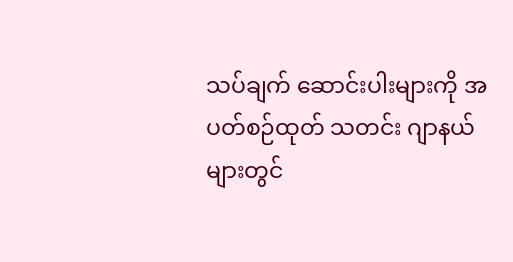သပ်ချက် ဆောင်းပါးများကို အပတ်စဉ်ထုတ် သတင်း ဂျာနယ်များတွင်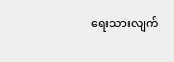ရေးသားလျက်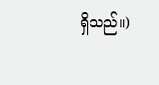ရှိသည်။)